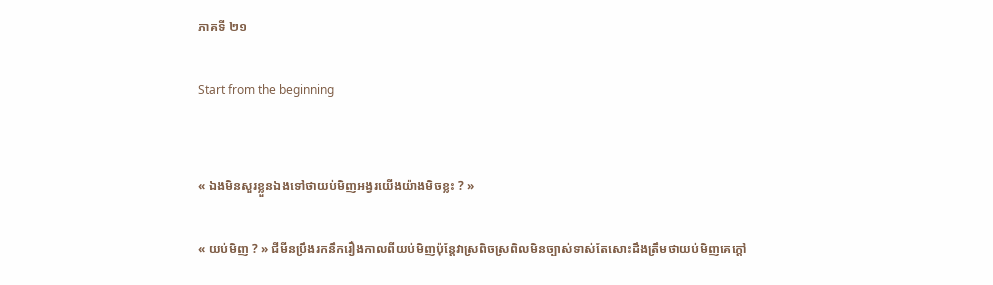ភាគទី ២១

Start from the beginning


« ឯងមិនសួរខ្លួនឯងទៅថាយប់មិញអង្វរយើងយ៉ាងមិចខ្លះ ? »

« យប់មិញ ? » ជីមីនប្រឹងរកនឹករឿងកាលពីយប់មិញប៉ុន្តែវាស្រពិចស្រពិលមិនច្បាស់ទាស់តែសោះដឹងត្រឹមថាយប់មិញគេក្ដៅ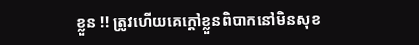ខ្លួន !! ត្រូវហើយគេក្ដៅខ្លួនពិបាកនៅមិនសុខ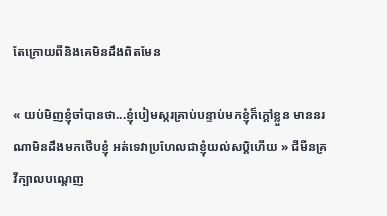តែក្រោយពីនិងគេមិនដឹងពិតមែន

« យប់មិញខ្ញុំចាំបានថា...ខ្ញុំបៀមស្ករគ្រាប់បន្ទាប់មកខ្ញុំក៏ក្ដៅខ្លួន មាននរណាមិនដឹងមកថើបខ្ញុំ អត់ទេវាប្រហែលជាខ្ញុំយល់សប្តិហើយ » ជីមីនគ្រវីក្បាលបណ្ដេញ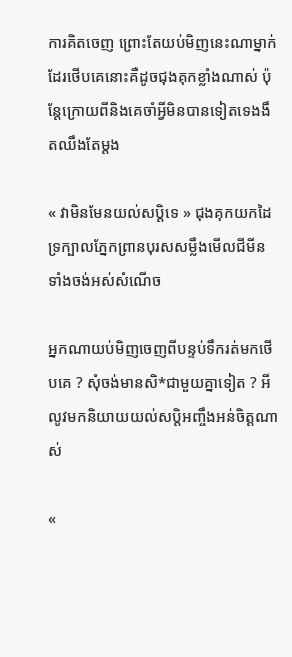ការគិតចេញ ព្រោះតែយប់មិញនេះណាម្នាក់ដែរថើបគេនោះគឺដូចជុងគុកខ្លាំងណាស់ ប៉ុន្តែក្រោយពីនិងគេចាំអ្វីមិនបានទៀតទេងងឹតឈឹងតែម្ដង

« វាមិនមែនយល់សបិ្តទេ » ជុងគុកយកដៃទ្រក្បាលភ្នែកព្រានបុរសសម្លឹងមើលជីមីនទាំងចង់អស់សំណើច

អ្នកណាយប់មិញចេញពីបន្ទប់ទឹករត់មកថើបគេ ? សុំចង់មានសិ*ជាមួយគ្នាទៀត ? អីលូវមកនិយាយយល់សប្តិអញ្ចឹងអន់ចិត្តណាស់

«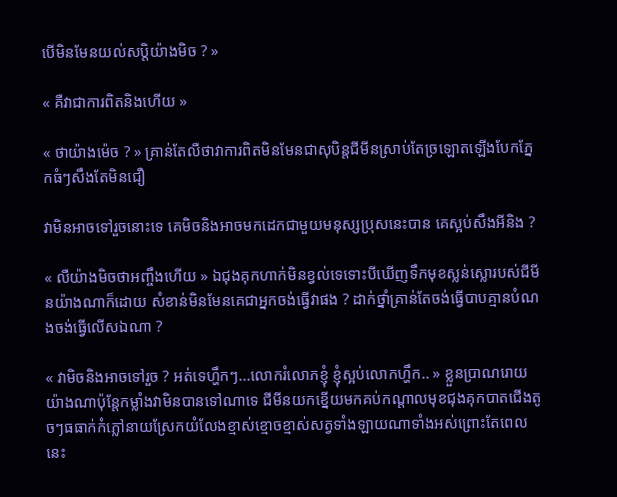បើមិនមែនយល់សបិ្តយ៉ាងមិច ? »

« គឺវាជាការពិតនិងហើយ »

« ថាយ៉ាងម៉េច ? » គ្រាន់តែលឺថាវាការពិតមិនមែនជាសុបិន្តជីមីនស្រាប់តែច្រឡោតឡើងបែកភ្នែកធំៗសឹងតែមិនជឿ

វាមិនអាចទៅរួចនោះទេ គេមិចនិងអាចមកដេកជាមួយមនុស្សប្រុសនេះបាន គេស្អប់សឹងអីនិង ?

« លឺយ៉ាងមិចថាអញ្ចឹងហើយ » ឯជុងគុកហាក់មិនខ្វល់ទេទោះបីឃើញទឹកមុខស្លន់ស្លោរបស់ជីមីនយ៉ាងណាក៏ដោយ សំខាន់មិនមែនគេជាអ្នកចង់ធ្វើវាផង ? ដាក់ថ្នាំគ្រាន់តែចង់ធ្វើបាបគ្មានបំណងចង់ធ្វើលើសឯណា ?

« វាមិចនិងអាចទៅរួច ? អត់ទេហ្ហឹកៗ...លោករំលោភខ្ញុំ ខ្ញុំស្អប់លោកហ្ហឹក.. » ខ្លួនប្រាណរោយយ៉ាងណាប៉ុន្តែកម្លាំងវាមិនបានទៅណាទេ ជីមីនយកខ្នើយមកគប់កណ្ដាលមុខជុងគុកបាតជើងតូចៗធធាក់កំភ្លៅនាយស្រែកយំលែងខ្មាស់ខ្មោចខ្មាស់សត្វទាំងឡាយណាទាំងអស់ព្រោះតែពេលនេះ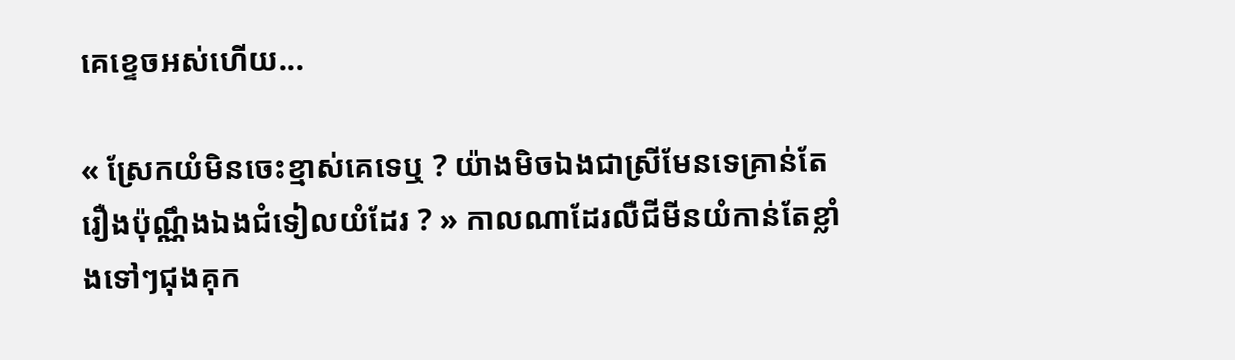គេខ្ទេចអស់ហើយ...

« ស្រែកយំមិនចេះខ្មាស់គេទេឬ ? យ៉ាងមិចឯងជាស្រីមែនទេគ្រាន់តែរឿងប៉ុណ្ណឹងឯងជំទៀលយំដែរ ? » កាលណាដែរលឺជីមីនយំកាន់តែខ្លាំងទៅៗជុងគុក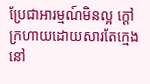ប្រែជាអារម្មណ៍មិនល្អ ក្ដៅក្រហាយដោយសារតែក្មេងនៅ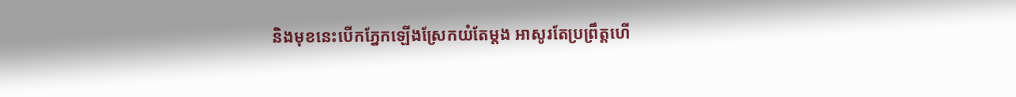និងមុខនេះបើកភ្នែកឡើងស្រែកយំតែម្ដង អាសូរតែប្រព្រឹត្តហើ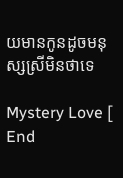យមានកូនដូចមនុស្សស្រីមិនថាទេ

Mystery Love [ End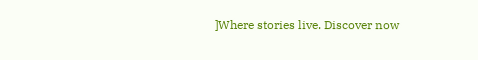]Where stories live. Discover now